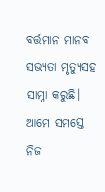ବର୍ତ୍ତମାନ ମାନବ ସଭ୍ୟତା ମୃତ୍ୟୁସହ ସାମ୍ନା କରୁଛି। ଆମେ ସମସ୍ତେ ନିଜ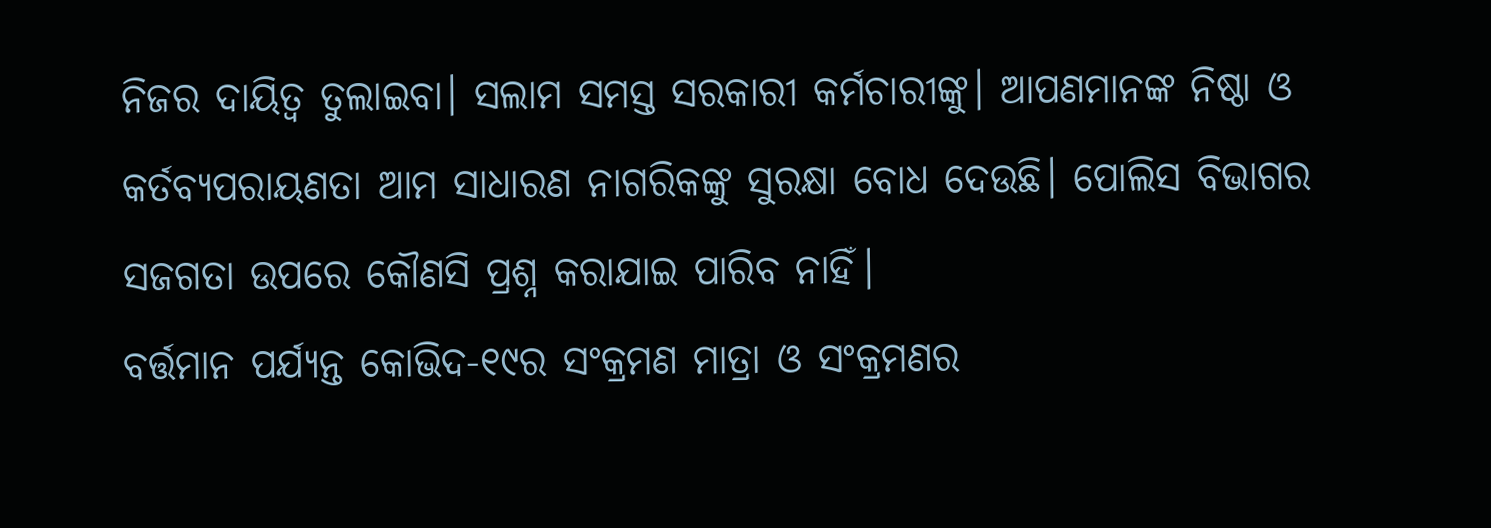ନିଜର ଦାୟିତ୍ୱ ତୁଲାଇବା। ସଲାମ ସମସ୍ତ ସରକାରୀ କର୍ମଚାରୀଙ୍କୁ। ଆପଣମାନଙ୍କ ନିଷ୍ଠା ଓ କର୍ତବ୍ୟପରାୟଣତା ଆମ ସାଧାରଣ ନାଗରିକଙ୍କୁ ସୁରକ୍ଷା ବୋଧ ଦେଉଛି। ପୋଲିସ ବିଭାଗର ସଜଗତା ଉପରେ କୌଣସି ପ୍ରଶ୍ନ କରାଯାଇ ପାରିବ ନାହିଁ।
ବର୍ତ୍ତମାନ ପର୍ଯ୍ୟନ୍ତ କୋଭିଦ-୧୯ର ସଂକ୍ରମଣ ମାତ୍ରା ଓ ସଂକ୍ରମଣର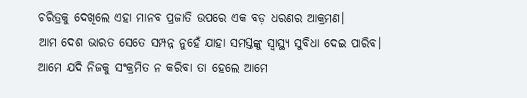ଚରିତ୍ରକୁ ଦେଖିଲେ ଏହା ମାନବ ପ୍ରଜାତି ଉପରେ ଏକ ବଡ଼ ଧରଣର ଆକ୍ରମଣ।
ଆମ ଦେଶ ଭାରତ ସେତେ ସମ୍ପନ୍ନ ନୁହେଁ ଯାହା ସମସ୍ତଙ୍କୁ ସ୍ୱାସ୍ଥ୍ୟ ସୁବିଧା ଦେଇ ପାରିବ। ଆମେ ଯଦି ନିଜକୁ ସଂକ୍ରମିତ ନ କରିବା ତା ହେଲେ ଆମେ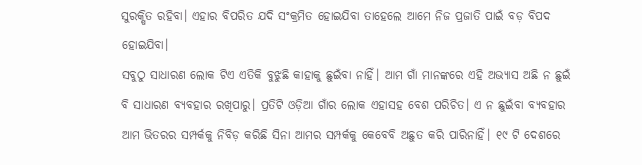ସୁରକ୍ଷିତ ରହିବା। ଏହାର ବିପରିତ ଯଦି ସଂକ୍ରମିତ ହୋଇଯିବା ତାହେଲେ ଆମେ ନିଜ ପ୍ରଜାତି ପାଇଁ ବଡ଼ ବିପଦ ହୋଇଯିବା।
ସବୁଠୁ ସାଧାରଣ ଲୋକ ଟିଏ ଏତିକି ବୁଝୁଛି କାହାକୁ ଛୁଇଁବା ନାହିଁ। ଆମ ଗାଁ ମାନଙ୍କରେ ଏହି ଅଭ୍ୟାସ ଅଛି ନ ଛୁଇଁ ବି ସାଧାରଣ ବ୍ୟବହାର ରଖିପାରୁ। ପ୍ରତିଟି ଓଡ଼ିଆ ଗାଁର ଲୋକ ଏହାସହ ବେଶ ପରିଚିତ। ଏ ନ ଛୁଇଁବା ବ୍ୟବହାର ଆମ ଭିତରର ସମ୍ପର୍କକୁ ନିବିଡ଼ କରିଛି ସିନା ଆମର ସମ୍ପର୍କକୁ କେବେବି ଅଛୁତ କରି ପାରିନାହିଁ। ୧୯ ଟି ଦେଶରେ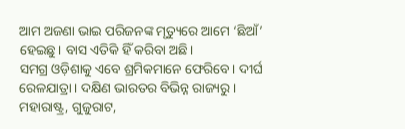ଆମ ଅଜଣା ଭାଇ ପରିଜନଙ୍କ ମୃତ୍ୟୁରେ ଆମେ ‘ଛିଆଁ’ ହେଇଛୁ। ବାସ ଏତିକି ହିଁ କରିବା ଅଛି।
ସମଗ୍ର ଓଡ଼ିଶାକୁ ଏବେ ଶ୍ରମିକମାନେ ଫେରିବେ। ଦୀର୍ଘ ରେଳଯାତ୍ରା। ଦକ୍ଷିଣ ଭାରତର ବିଭିନ୍ନ ରାଜ୍ୟରୁ। ମହାରାଷ୍ଟ୍ର, ଗୁଜୁରାଟ,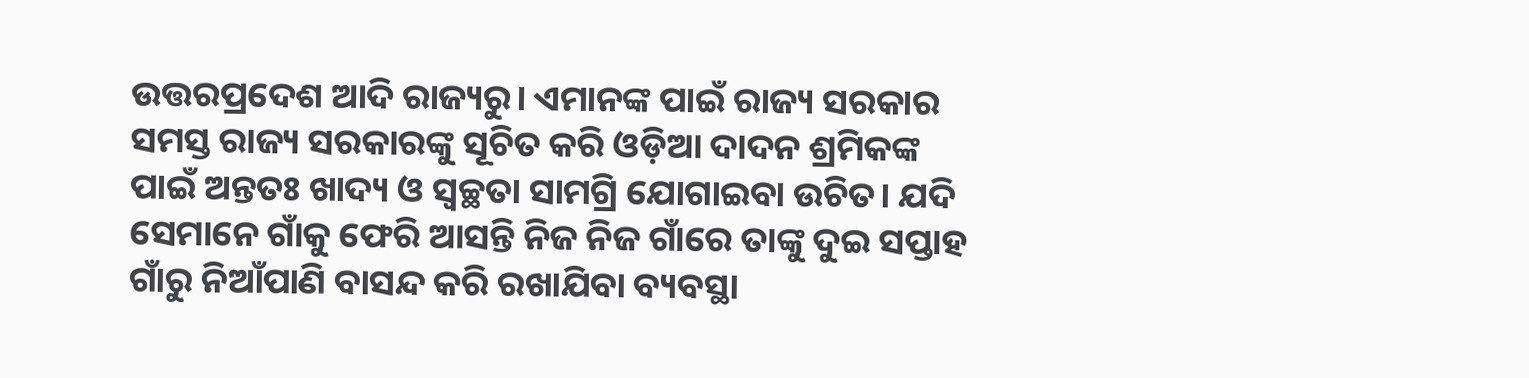ଉତ୍ତରପ୍ରଦେଶ ଆଦି ରାଜ୍ୟରୁ। ଏମାନଙ୍କ ପାଇଁ ରାଜ୍ୟ ସରକାର ସମସ୍ତ ରାଜ୍ୟ ସରକାରଙ୍କୁ ସୂଚିତ କରି ଓଡ଼ିଆ ଦାଦନ ଶ୍ରମିକଙ୍କ ପାଇଁ ଅନ୍ତତଃ ଖାଦ୍ୟ ଓ ସ୍ବଚ୍ଛତା ସାମଗ୍ରି ଯୋଗାଇବା ଉଚିତ। ଯଦି ସେମାନେ ଗାଁକୁ ଫେରି ଆସନ୍ତି ନିଜ ନିଜ ଗାଁରେ ତାଙ୍କୁ ଦୁଇ ସପ୍ତାହ ଗାଁରୁ ନିଆଁପାଣି ବାସନ୍ଦ କରି ରଖାଯିବା ବ୍ୟବସ୍ଥା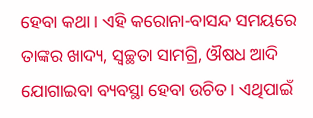ହେବା କଥା। ଏହି କରୋନା-ବାସନ୍ଦ ସମୟରେ ତାଙ୍କର ଖାଦ୍ୟ, ସ୍ଵଚ୍ଛତା ସାମଗ୍ରି, ଔଷଧ ଆଦି ଯୋଗାଇବା ବ୍ୟବସ୍ଥା ହେବା ଉଚିତ। ଏଥିପାଇଁ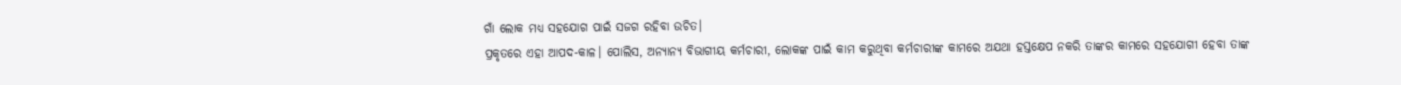ଗାଁ ଲୋକ ମଧ୍ୟ ସହଯୋଗ ପାଇଁ ସଜଗ ରହିବା ଉଚିତ।
ପ୍ରକୃତରେ ଏହା ଆପଦ-କାଳ। ପୋଲିସ, ଅନ୍ୟାନ୍ୟ ବିଭାଗୀୟ କର୍ମଚାରୀ, ଲୋକଙ୍କ ପାଇଁ କାମ କରୁଥିବା କର୍ମଚାରୀଙ୍କ କାମରେ ଅଯଥା ହସ୍ତକ୍ଷେପ ନକରି ତାଙ୍କର କାମରେ ସହଯୋଗୀ ହେବା ତାଙ୍କ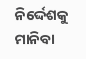ନିର୍ଦ୍ଦେଶକୁ ମାନିବା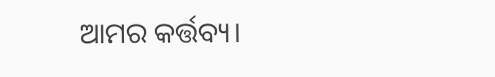ଆମର କର୍ତ୍ତବ୍ୟ।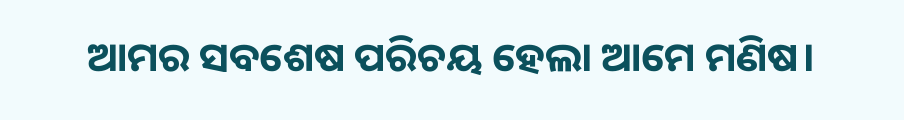ଆମର ସବଶେଷ ପରିଚୟ ହେଲା ଆମେ ମଣିଷ।